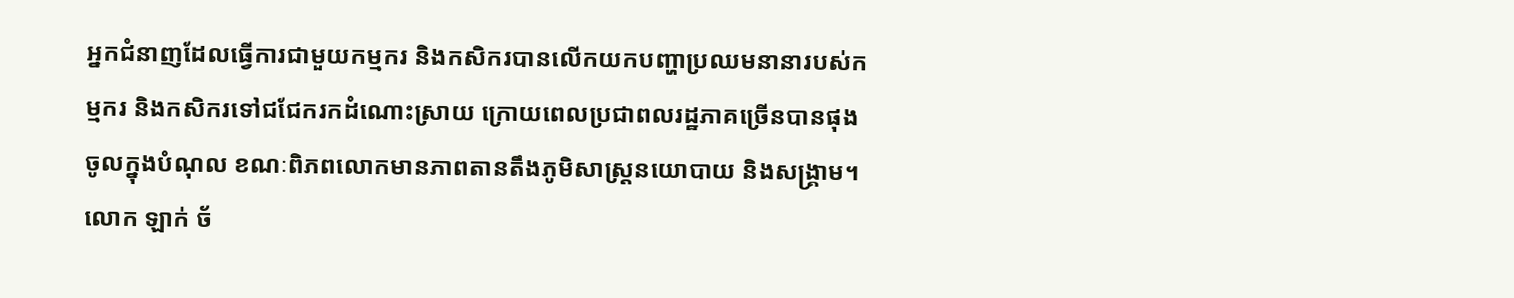អ្នកជំនាញដែលធ្វើការជាមួយកម្មករ និងកសិករបានលើកយកបញ្ហាប្រឈមនានារបស់កម្មករ និងកសិករទៅជជែករកដំណោះស្រាយ ក្រោយពេលប្រជាពលរដ្ឋភាគច្រើនបានផុងចូលក្នុងបំណុល ខណៈពិភពលោកមានភាពតានតឹងភូមិសាស្រ្តនយោបាយ និងសង្គ្រាម។ លោក ឡាក់ ច័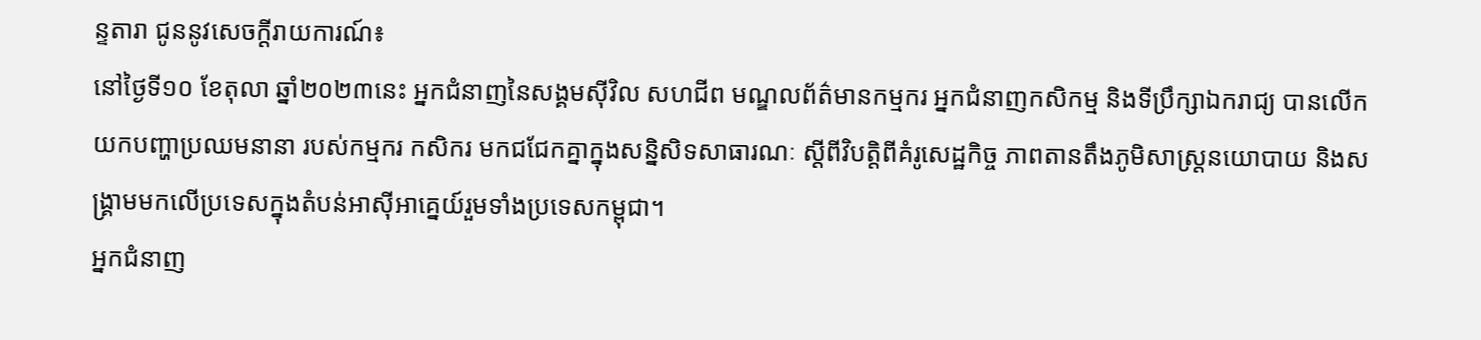ន្ទតារា ជូននូវសេចក្ដីរាយការណ៍៖
នៅថ្ងៃទី១០ ខែតុលា ឆ្នាំ២០២៣នេះ អ្នកជំនាញនៃសង្គមស៊ីវិល សហជីព មណ្ឌលព័ត៌មានកម្មករ អ្នកជំនាញកសិកម្ម និងទីប្រឹក្សាឯករាជ្យ បានលើកយកបញ្ហាប្រឈមនានា របស់កម្មករ កសិករ មកជជែកគ្នាក្នុងសន្និសិទសាធារណៈ ស្ដីពីវិបត្តិពីគំរូសេដ្ឋកិច្ច ភាពតានតឹងភូមិសាស្ដ្រនយោបាយ និងសង្គ្រាមមកលើប្រទេសក្នុងតំបន់អាស៊ីអាគ្នេយ៍រួមទាំងប្រទេសកម្ពុជា។
អ្នកជំនាញ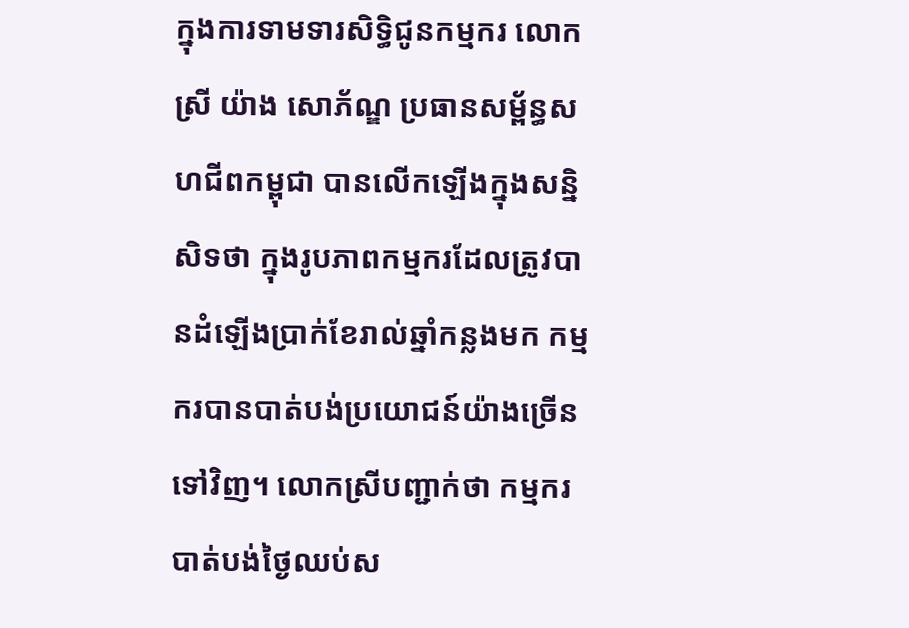ក្នុងការទាមទារសិទ្ធិជូនកម្មករ លោកស្រី យ៉ាង សោភ័ណ្ឌ ប្រធានសម្ព័ន្ធសហជីពកម្ពុជា បានលើកឡើងក្នុងសន្និសិទថា ក្នុងរូបភាពកម្មករដែលត្រូវបានដំឡើងប្រាក់ខែរាល់ឆ្នាំកន្លងមក កម្មករបានបាត់បង់ប្រយោជន៍យ៉ាងច្រើនទៅវិញ។ លោកស្រីបញ្ជាក់ថា កម្មករបាត់បង់ថ្ងៃឈប់ស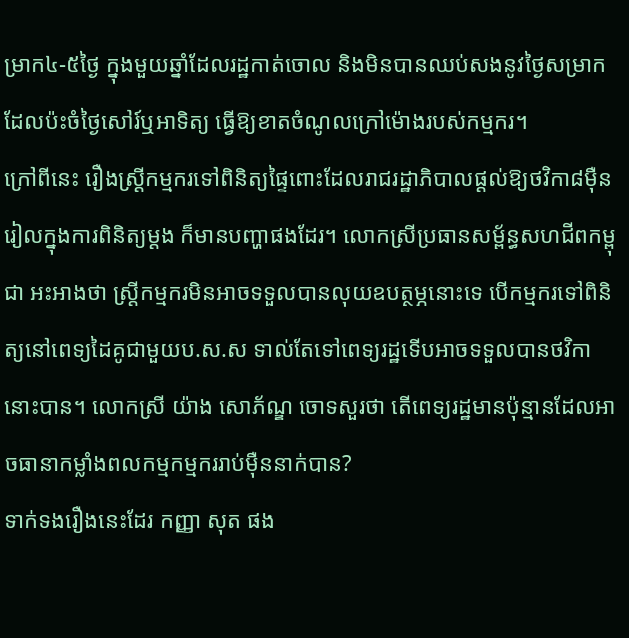ម្រាក៤-៥ថ្ងៃ ក្នុងមួយឆ្នាំដែលរដ្ឋកាត់ចោល និងមិនបានឈប់សងនូវថ្ងៃសម្រាក ដែលប៉ះចំថ្ងៃសៅរ៍ឬអាទិត្យ ធ្វើឱ្យខាតចំណូលក្រៅម៉ោងរបស់កម្មករ។
ក្រៅពីនេះ រឿងស្ដ្រីកម្មករទៅពិនិត្យផ្ទៃពោះដែលរាជរដ្ឋាភិបាលផ្ដល់ឱ្យថវិកា៨ម៉ឺនរៀលក្នុងការពិនិត្យម្ដង ក៏មានបញ្ហាផងដែរ។ លោកស្រីប្រធានសម្ព័ន្ធសហជីពកម្ពុជា អះអាងថា ស្ដ្រីកម្មករមិនអាចទទួលបានលុយឧបត្ថម្ភនោះទេ បើកម្មករទៅពិនិត្យនៅពេទ្យដៃគូជាមួយប.ស.ស ទាល់តែទៅពេទ្យរដ្ឋទើបអាចទទួលបានថវិកានោះបាន។ លោកស្រី យ៉ាង សោភ័ណ្ឌ ចោទសួរថា តើពេទ្យរដ្ឋមានប៉ុន្មានដែលអាចធានាកម្លាំងពលកម្មកម្មកររាប់ម៉ឺននាក់បាន?
ទាក់ទងរឿងនេះដែរ កញ្ញា សុត ផង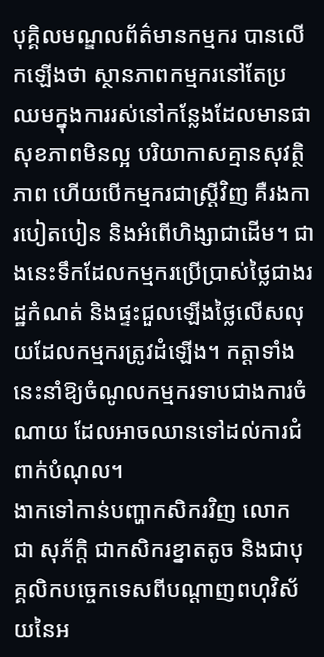បុគ្គិលមណ្ឌលព័ត៌មានកម្មករ បានលើកឡើងថា ស្ថានភាពកម្មករនៅតែប្រឈមក្នុងការរស់នៅកន្លែងដែលមានផាសុខភាពមិនល្អ បរិយាកាសគ្មានសុវត្ថិភាព ហើយបើកម្មករជាស្ដ្រីវិញ គឺរងការបៀតបៀន និងអំពើហិង្សាជាដើម។ ជាងនេះទឹកដែលកម្មករប្រើប្រាស់ថ្លៃជាងរដ្ឋកំណត់ និងផ្ទះជួលឡើងថ្លៃលើសលុយដែលកម្មករត្រូវដំឡើង។ កត្តាទាំងនេះនាំឱ្យចំណូលកម្មករទាបជាងការចំណាយ ដែលអាចឈានទៅដល់ការជំពាក់បំណុល។
ងាកទៅកាន់បញ្ហាកសិករវិញ លោក ជា សុភ័ក្ដិ ជាកសិករខ្នាតតូច និងជាបុគ្គលិកបច្ចេកទេសពីបណ្ដាញពហុវិស័យនៃអ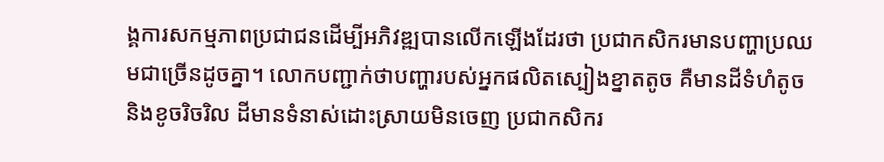ង្គការសកម្មភាពប្រជាជនដើម្បីអភិវឌ្ឍបានលើកឡើងដែរថា ប្រជាកសិករមានបញ្ហាប្រឈមជាច្រើនដូចគ្នា។ លោកបញ្ជាក់ថាបញ្ហារបស់អ្នកផលិតស្បៀងខ្នាតតូច គឺមានដីទំហំតូច និងខូចរិចរិល ដីមានទំនាស់ដោះស្រាយមិនចេញ ប្រជាកសិករ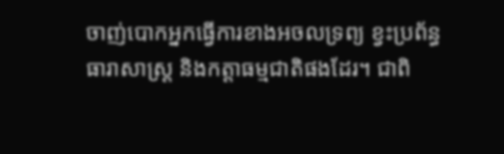ចាញ់បោកអ្នកធ្វើការខាងអចលទ្រព្យ ខ្វះប្រព័ន្ធធារាសាស្ដ្រ និងកត្តាធម្មជាតិផងដែរ។ ជាពិ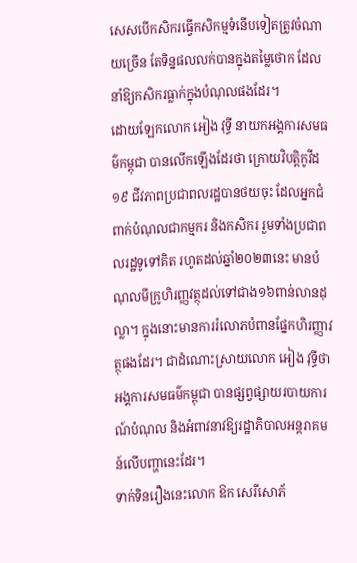សេសបើកសិករធ្វើកសិកម្មទំនើបទៀតត្រូវចំណាយច្រើន តែទិន្នផលលក់បានក្នុងតម្លៃថោក ដែលនាំឱ្យកសិករធ្លាក់ក្នុងបំណុលផងដែរ។
ដោយឡែកលោក អៀង វុទ្ធី នាយកអង្គការសមធម៌កម្ពុជា បានលើកឡើងដែរថា ក្រោយវិបត្តិកូវីដ១៩ ជីវភាពប្រជាពលរដ្ឋបានថយចុះ ដែលអ្នកជំពាក់បំណុលជាកម្មករ និងកសិករ រួមទាំងប្រជាពលរដ្ឋទូទៅគិត រហូតដល់ឆ្នាំ២០២៣នេះ មានបំណុលមីក្រូហិរញ្ញវត្ថុដល់ទៅជាង១៦ពាន់លានដុល្លា។ ក្នុងនោះមានការរំលោភបំពានផ្នែកហិរញ្ញាវត្ថុផងដែរ។ ជាដំណោះស្រាយលោក អៀង វុទ្ធីថា អង្គការសមធម៌កម្ពុជា បានផ្សព្វផ្សាយរបាយការណ៍បំណុល និងអំពាវនាវឱ្យរដ្ឋាភិបាលអន្ដរាគមន៍លើបញ្ហានេះដែរ។
ទាក់ទិនរឿងនេះលោក ឱក សេរីសោភ័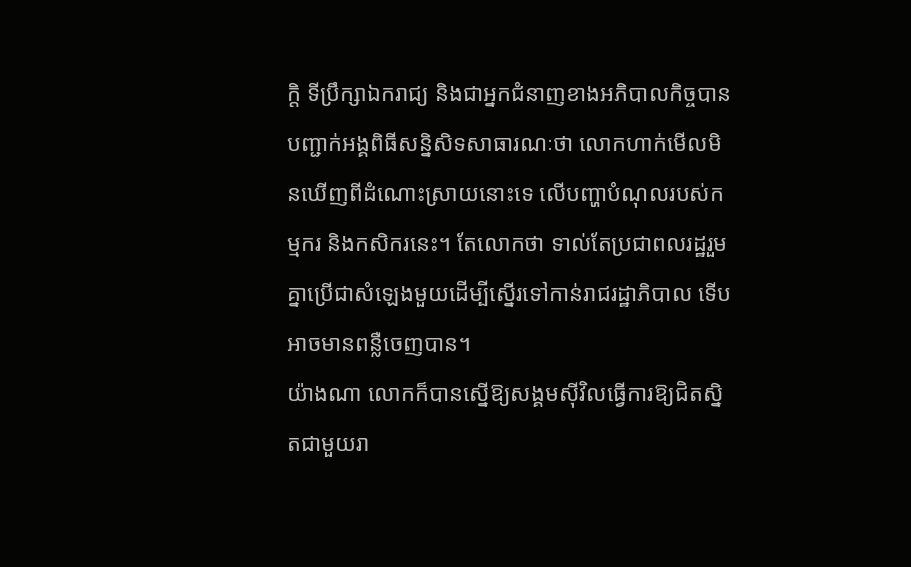ក្ដិ ទីប្រឹក្សាឯករាជ្យ និងជាអ្នកជំនាញខាងអភិបាលកិច្ចបានបញ្ជាក់អង្គពិធីសន្និសិទសាធារណៈថា លោកហាក់មើលមិនឃើញពីដំណោះស្រាយនោះទេ លើបញ្ហាបំណុលរបស់កម្មករ និងកសិករនេះ។ តែលោកថា ទាល់តែប្រជាពលរដ្ឋរួមគ្នាប្រើជាសំឡេងមួយដើម្បីស្នើរទៅកាន់រាជរដ្ឋាភិបាល ទើបអាចមានពន្លឺចេញបាន។
យ៉ាងណា លោកក៏បានស្នើឱ្យសង្គមស៊ីវិលធ្វើការឱ្យជិតស្និតជាមួយរា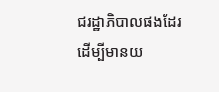ជរដ្ឋាភិបាលផងដែរ ដើម្បីមានយ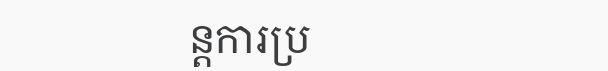ន្ដការប្រ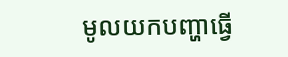មូលយកបញ្ហាធ្វើ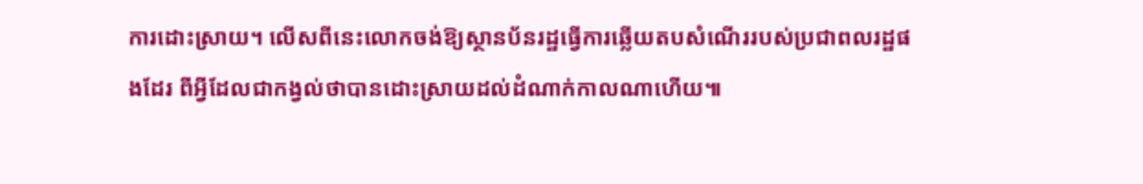ការដោះសា្រយ។ លើសពីនេះលោកចង់ឱ្យស្ថានប័នរដ្ឋធ្វើការឆ្លើយតបសំណើររបស់ប្រជាពលរដ្ឋផងដែរ ពីអ្វីដែលជាកង្វល់ថាបានដោះស្រាយដល់ដំណាក់កាលណាហើយ៕